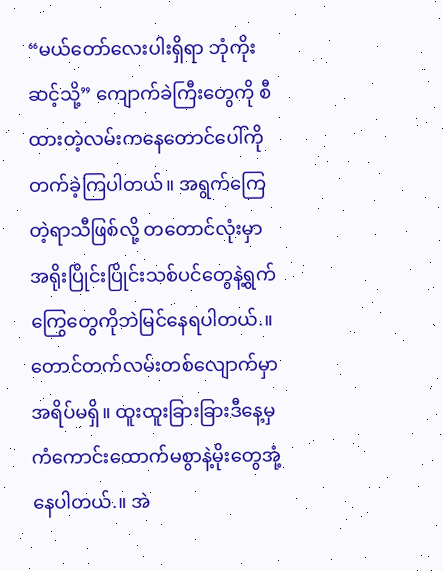“မယ်တော်လေးပါးရှိရာ ဘုံကိုးဆင့်သို့” ကျောက်ခဲကြီးတွေကို စီထားတဲ့လမ်းကနေတောင်ပေါ်ကိုတက်ခဲ့ကြပါတယ်။ အရွက်ကြေတဲ့ရာသီဖြစ်လို့ တတောင်လုံးမှာ အရိုးပြိုင်းပြိုင်းသစ်ပင်တွေနဲ့ရွက်ကြွေတွေကိုဘဲမြင်နေရပါတယ်.။ တောင်တက်လမ်းတစ်လျောက်မှာအရိပ်မရှိ။ ထူးထူးခြားခြားဒီနေ့မှ ကံကောင်းထောက်မစွာနဲ့မိုးတွေအုံ့နေပါတယ်.။ အဲ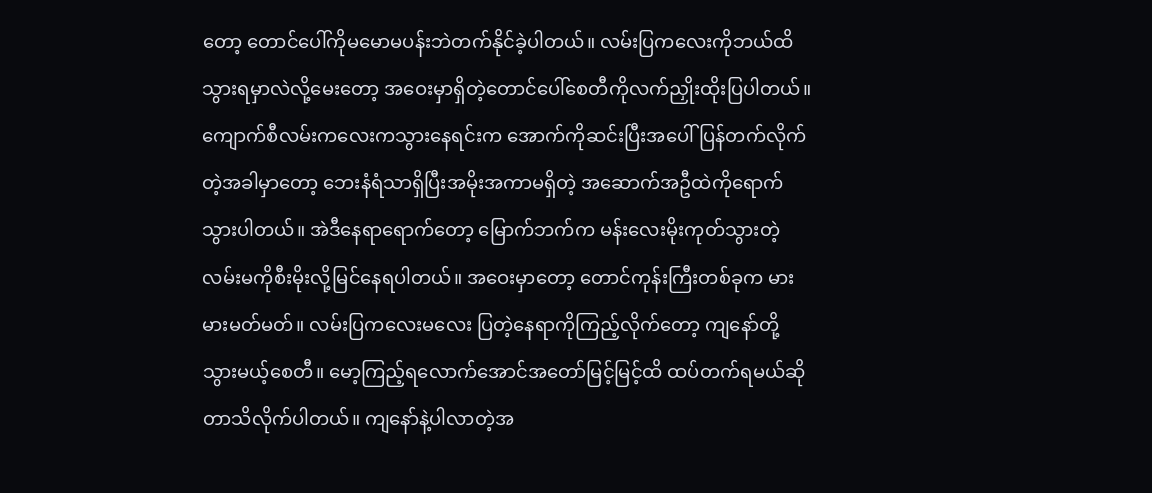တော့ တောင်ပေါ်ကိုမမောမပန်းဘဲတက်နိုင်ခဲ့ပါတယ်။ လမ်းပြကလေးကိုဘယ်ထိသွားရမှာလဲလို့မေးတော့ အဝေးမှာရှိတဲ့တောင်ပေါ်စေတီကိုလက်ညှိုးထိုးပြပါတယ်။ ကျောက်စီလမ်းကလေးကသွားနေရင်းက အောက်ကိုဆင်းပြီးအပေါ်ပြန်တက်လိုက်တဲ့အခါမှာတော့ ဘေးနံရံသာရှိပြီးအမိုးအကာမရှိတဲ့ အဆောက်အဦထဲကိုရောက်သွားပါတယ်။ အဲဒီနေရာရောက်တော့ မြောက်ဘက်က မန်းလေးမိုးကုတ်သွားတဲ့လမ်းမကိုစီးမိုးလို့မြင်နေရပါတယ်။ အဝေးမှာတော့ တောင်ကုန်းကြီးတစ်ခုက မားမားမတ်မတ်။ လမ်းပြကလေးမလေး ပြတဲ့နေရာကိုကြည့်လိုက်တော့ ကျနော်တို့သွားမယ့်စေတီ။ မော့ကြည့်ရလောက်အောင်အတော်မြင့်မြင့်ထိ ထပ်တက်ရမယ်ဆိုတာသိလိုက်ပါတယ်။ ကျနော်နဲ့ပါလာတဲ့အ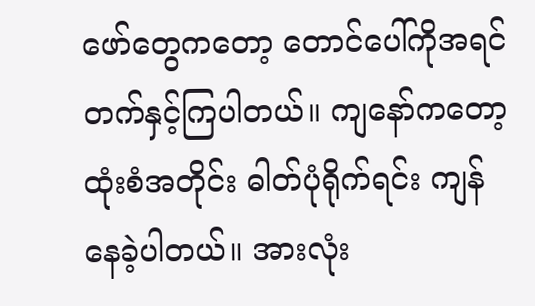ဖော်တွေကတော့ တောင်ပေါ်ကိုအရင်တက်နှင့်ကြပါတယ်။ ကျနော်ကတော့ ထုံးစံအတိုင်း ဓါတ်ပုံရိုက်ရင်း ကျန်နေခဲ့ပါတယ်။ အားလုံး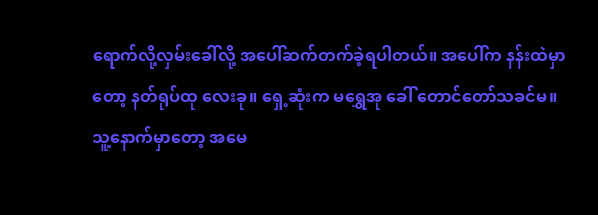ရောက်လို့လှမ်းခေါ်လို့ အပေါ်ဆက်တက်ခဲ့ရပါတယ်။ အပေါ်က နန်းထဲမှာတော့ နတ်ရုပ်ထု လေးခု။ ရှေ့ဆုံးက မရွှေအု ခေါ် တောင်တော်သခင်မ။ သူ့နောက်မှာတော့ အမေ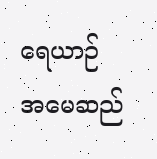ရေယာဉ် အမေဆည်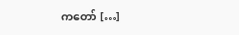ကတော် […]